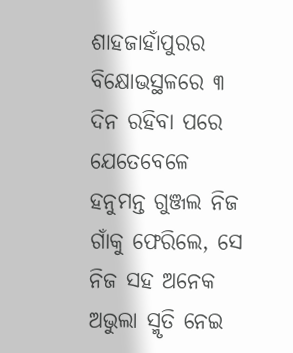ଶାହଜାହାଁପୁରର ବିକ୍ଷୋଭସ୍ଥଳରେ ୩ ଦିନ ରହିବା ପରେ ଯେତେବେଳେ ହନୁମନ୍ତ ଗୁଞ୍ଜଲ ନିଜ ଗାଁକୁ ଫେରିଲେ, ସେ ନିଜ ସହ ଅନେକ ଅଭୁଲା ସ୍ମୃତି ନେଇ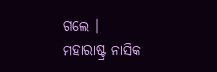ଗଲେ ।
ମହାରାଷ୍ଟ୍ର ନାସିକ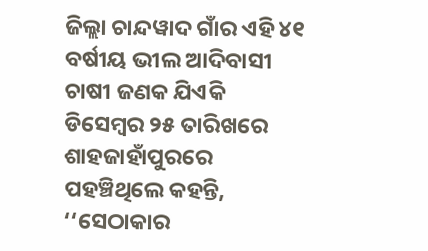ଜିଲ୍ଲା ଚାନ୍ଦୱାଦ ଗାଁର ଏହି ୪୧ ବର୍ଷୀୟ ଭୀଲ ଆଦିବାସୀ ଚାଷୀ ଜଣକ ଯିଏକି ଡିସେମ୍ବର ୨୫ ତାରିଖରେ ଶାହଜାହାଁପୁରରେ ପହଞ୍ଚିଥିଲେ କହନ୍ତି, ‘‘ସେଠାକାର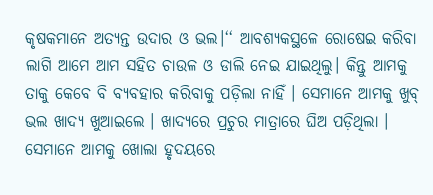କୃଷକମାନେ ଅତ୍ୟନ୍ତ ଉଦାର ଓ ଭଲ।‘‘ ଆବଶ୍ୟକସ୍ଥଳେ ରୋଷେଇ କରିବା ଲାଗି ଆମେ ଆମ ସହିତ ଚାଉଳ ଓ ଡାଲି ନେଇ ଯାଇଥିଲୁ। କିନ୍ତୁ ଆମକୁ ତାକୁ କେବେ ବି ବ୍ୟବହାର କରିବାକୁ ପଡ଼ିଲା ନାହିଁ । ସେମାନେ ଆମକୁ ଖୁବ୍ ଭଲ ଖାଦ୍ୟ ଖୁଆଇଲେ । ଖାଦ୍ୟରେ ପ୍ରଚୁର ମାତ୍ରାରେ ଘିଅ ପଡ଼ିଥିଲା । ସେମାନେ ଆମକୁ ଖୋଲା ହୃଦୟରେ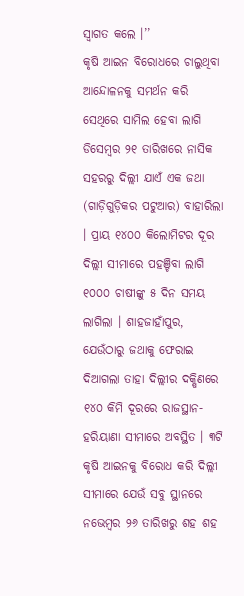ସ୍ୱାଗତ କଲେ ।’’
କୃଷି ଆଇନ ବିରୋଧରେ ଚାଲୁଥିବା ଆନ୍ଦୋଳନକୁ ସମର୍ଥନ କରି ସେଥିରେ ସାମିଲ ହେବା ଲାଗି ଡିସେମ୍ବର ୨୧ ତାରିଖରେ ନାସିକ ସହରରୁ ଦିଲ୍ଲୀ ଯାଏଁ ଏକ ଜଥା (ଗାଡ଼ିଗୁଡ଼ିକର ପଟୁଆର) ବାହାରିଲା । ପ୍ରାୟ ୧୪୦୦ କିଲୋମିଟର ଦୂର ଦିଲ୍ଲୀ ସୀମାରେ ପହଞ୍ଚିବା ଲାଗି ୧୦୦୦ ଚାଷୀଙ୍କୁ ୫ ଦିନ ସମୟ ଲାଗିଲା । ଶାହଜାହାଁପୁର, ଯେଉଁଠାରୁ ଜଥାକୁ ଫେରାଇ ଦିଆଗଲା ତାହା ଦିଲ୍ଲୀର ଦକ୍ଷିଣରେ ୧୪୦ କିମି ଦୂରରେ ରାଜସ୍ଥାନ-ହରିୟାଣା ସୀମାରେ ଅବସ୍ଥିତ । ୩ଟି କୃଷି ଆଇନକୁ ବିରୋଧ କରି ଦିଲ୍ଲୀ ସୀମାରେ ଯେଉଁ ସବୁ ସ୍ଥାନରେ ନଭେମ୍ବର ୨୬ ତାରିଖରୁ ଶହ ଶହ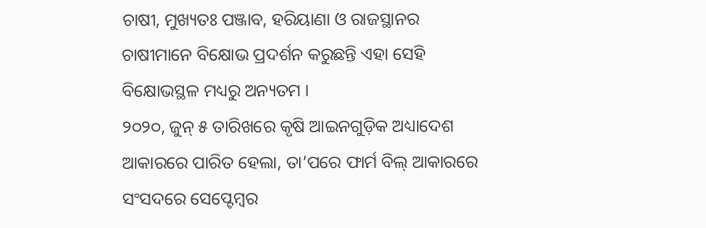ଚାଷୀ, ମୁଖ୍ୟତଃ ପଞ୍ଜାବ, ହରିୟାଣା ଓ ରାଜସ୍ଥାନର ଚାଷୀମାନେ ବିକ୍ଷୋଭ ପ୍ରଦର୍ଶନ କରୁଛନ୍ତି ଏହା ସେହି ବିକ୍ଷୋଭସ୍ଥଳ ମଧ୍ୟରୁ ଅନ୍ୟତମ ।
୨୦୨୦, ଜୁନ୍ ୫ ତାରିଖରେ କୃଷି ଆଇନଗୁଡ଼ିକ ଅଧ୍ୟାଦେଶ ଆକାରରେ ପାରିତ ହେଲା, ତା’ପରେ ଫାର୍ମ ବିଲ୍ ଆକାରରେ ସଂସଦରେ ସେପ୍ଟେମ୍ବର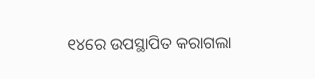୧୪ରେ ଉପସ୍ଥାପିତ କରାଗଲା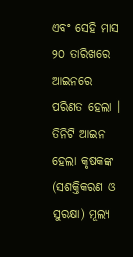ଏବଂ ସେହି ମାସ ୨୦ ତାରିଖରେ ଆଇନରେ ପରିଣତ ହେଲା । ତିନିଟି ଆଇନ ହେଲା କୃଷକଙ୍କ (ସଶକ୍ତିକରଣ ଓ ସୁରକ୍ଷା) ମୂଲ୍ୟ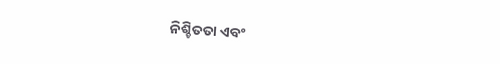ନିଶ୍ଚିତତା ଏବଂ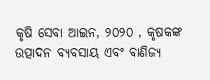କୃଷି ସେବା ଆଇନ, ୨୦୨୦ , କୃଷକଙ୍କ ଉତ୍ପାଦନ ବ୍ୟବସାୟ ଏବଂ ବାଣିଜ୍ୟ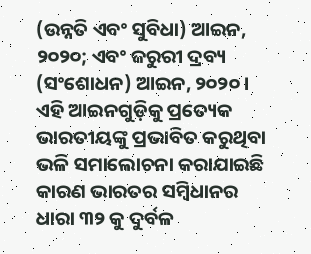(ଉନ୍ନତି ଏବଂ ସୁବିଧା) ଆଇନ, ୨୦୨୦; ଏବଂ ଜରୁରୀ ଦ୍ରବ୍ୟ (ସଂଶୋଧନ) ଆଇନ, ୨୦୨୦ । ଏହି ଆଇନଗୁଡ଼ିକୁ ପ୍ରତ୍ୟେକ ଭାରତୀୟଙ୍କୁ ପ୍ରଭାବିତ କରୁଥିବା ଭଳି ସମାଲୋଚନା କରାଯାଇଛି କାରଣ ଭାରତର ସମ୍ବିଧାନର ଧାରା ୩୨ କୁ ଦୁର୍ବଳ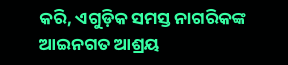କରି, ଏଗୁଡ଼ିକ ସମସ୍ତ ନାଗରିକଙ୍କ ଆଇନଗତ ଆଶ୍ରୟ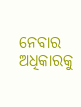ନେବାର ଅଧିକାରକୁ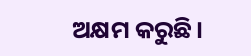ଅକ୍ଷମ କରୁଛି।